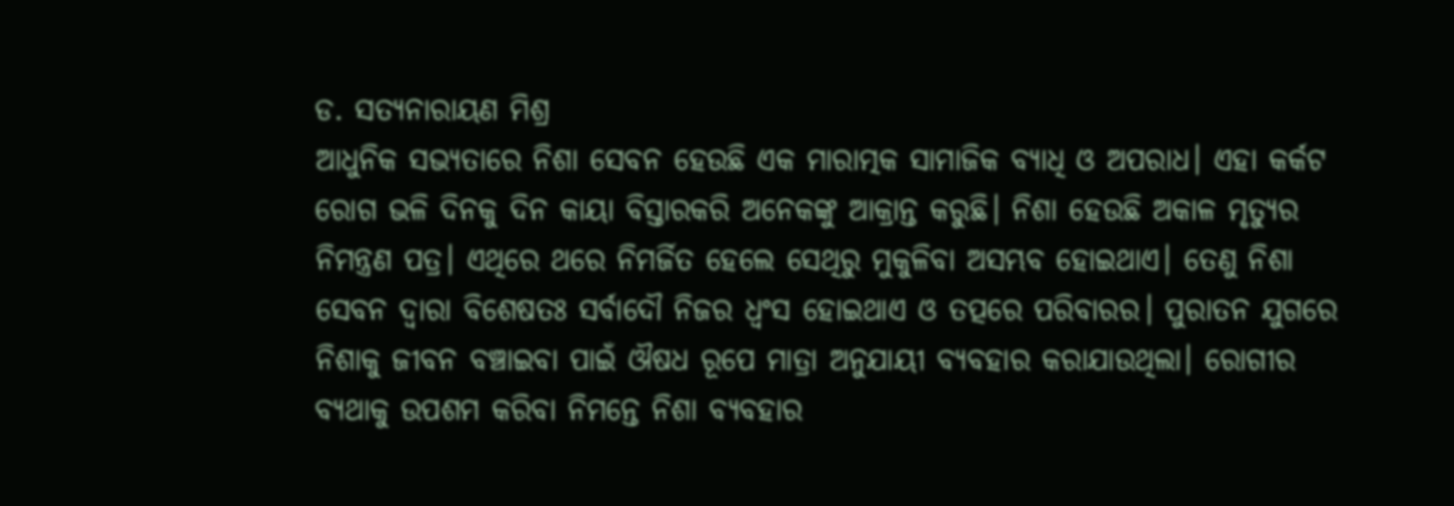ଡ. ସତ୍ୟନାରାୟଣ ମିଶ୍ର
ଆଧୁନିକ ସଭ୍ୟତାରେ ନିଶା ସେବନ ହେଉଛି ଏକ ମାରାତ୍ମକ ସାମାଜିକ ବ୍ୟାଧି ଓ ଅପରାଧ। ଏହା କର୍କଟ ରୋଗ ଭଳି ଦିନକୁ ଦିନ କାୟା ବିସ୍ତାରକରି ଅନେକଙ୍କୁ ଆକ୍ରାନ୍ତ କରୁଛି। ନିଶା ହେଉଛି ଅକାଳ ମୃତ୍ୟୁର ନିମନ୍ତ୍ରଣ ପତ୍ର। ଏଥିରେ ଥରେ ନିମର୍ଜିତ ହେଲେ ସେଥିରୁ ମୁକୁଳିବା ଅସମ୍ଭବ ହୋଇଥାଏ। ତେଣୁ ନିଶା ସେବନ ଦ୍ୱାରା ବିଶେଷତଃ ସର୍ବାଦୌ ନିଜର ଧ୍ୱଂସ ହୋଇଥାଏ ଓ ତତ୍ପରେ ପରିବାରର। ପୁରାତନ ଯୁଗରେ ନିଶାକୁ ଜୀବନ ବଞ୍ଚାଇବା ପାଇଁ ଔଷଧ ରୂପେ ମାତ୍ରା ଅନୁଯାୟୀ ବ୍ୟବହାର କରାଯାଉଥିଲା। ରୋଗୀର ବ୍ୟଥାକୁ ଉପଶମ କରିବା ନିମନ୍ତେ ନିଶା ବ୍ୟବହାର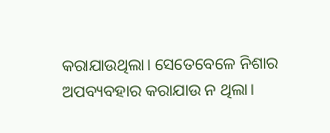କରାଯାଉଥିଲା। ସେତେବେଳେ ନିଶାର ଅପବ୍ୟବହାର କରାଯାଉ ନ ଥିଲା।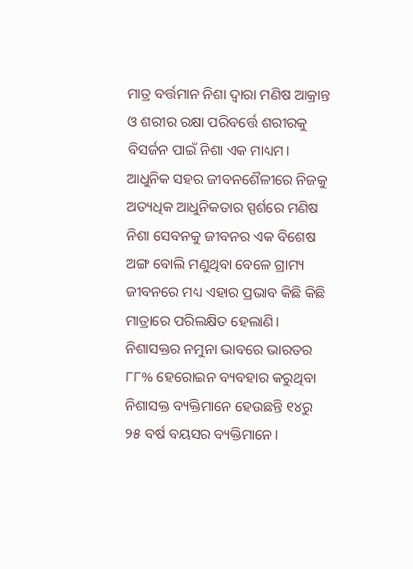ମାତ୍ର ବର୍ତ୍ତମାନ ନିଶା ଦ୍ୱାରା ମଣିଷ ଆକ୍ରାନ୍ତ ଓ ଶରୀର ରକ୍ଷା ପରିବର୍ତ୍ତେ ଶରୀରକୁ ବିସର୍ଜନ ପାଇଁ ନିଶା ଏକ ମାଧ୍ୟମ।
ଆଧୁନିକ ସହର ଜୀବନଶୈଳୀରେ ନିଜକୁ ଅତ୍ୟଧିକ ଆଧୁନିକତାର ସ୍ପର୍ଶରେ ମଣିଷ ନିଶା ସେବନକୁ ଜୀବନର ଏକ ବିଶେଷ ଅଙ୍ଗ ବୋଲି ମଣୁଥିବା ବେଳେ ଗ୍ରାମ୍ୟ ଜୀବନରେ ମଧ୍ୟ ଏହାର ପ୍ରଭାବ କିଛି କିଛି ମାତ୍ରାରେ ପରିଲକ୍ଷିତ ହେଲାଣି। ନିଶାସକ୍ତର ନମୁନା ଭାବରେ ଭାରତର ୮୮% ହେରୋଇନ ବ୍ୟବହାର କରୁଥିବା ନିଶାସକ୍ତ ବ୍ୟକ୍ତିମାନେ ହେଉଛନ୍ତି ୧୪ରୁ ୨୫ ବର୍ଷ ବୟସର ବ୍ୟକ୍ତିମାନେ।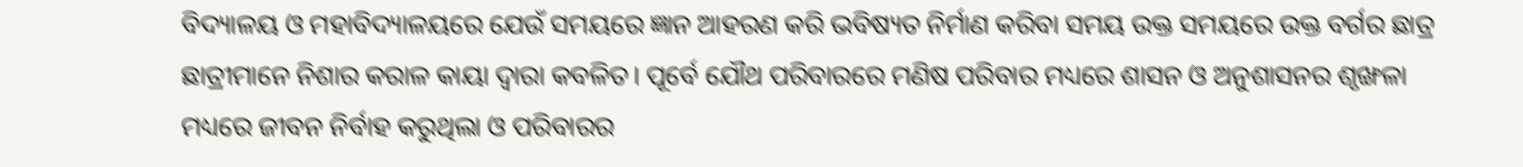ବିଦ୍ୟାଳୟ ଓ ମହାବିଦ୍ୟାଳୟରେ ଯେଉଁ ସମୟରେ ଜ୍ଞାନ ଆହରଣ କରି ଭବିଷ୍ୟତ ନିର୍ମାଣ କରିବା ସମୟ ଉକ୍ତ ସମୟରେ ଉକ୍ତ ବର୍ଗର ଛାତ୍ର ଛାତ୍ରୀମାନେ ନିଶାର କରାଳ କାୟା ଦ୍ୱାରା କବଳିତ। ପୂର୍ବେ ଯୌଥ ପରିବାରରେ ମଣିଷ ପରିବାର ମଧ୍ୟରେ ଶାସନ ଓ ଅନୁଶାସନର ଶୃଙ୍ଖଳା ମଧ୍ୟରେ ଜୀବନ ନିର୍ବାହ କରୁଥିଲା ଓ ପରିବାରର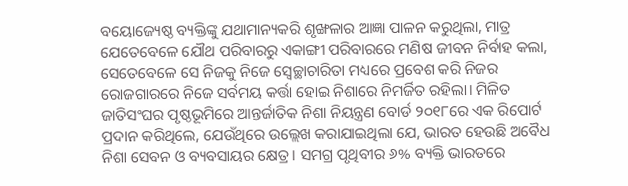ବୟୋଜ୍ୟେଷ୍ଠ ବ୍ୟକ୍ତିଙ୍କୁ ଯଥାମାନ୍ୟକରି ଶୃଙ୍ଖଳାର ଆଜ୍ଞା ପାଳନ କରୁଥିଲା, ମାତ୍ର ଯେତେବେଳେ ଯୌଥ ପରିବାରରୁ ଏକାଙ୍ଗୀ ପରିବାରରେ ମଣିଷ ଜୀବନ ନିର୍ବାହ କଲା, ସେତେବେଳେ ସେ ନିଜକୁ ନିଜେ ସ୍ବେଚ୍ଛାଚାରିତା ମଧ୍ୟରେ ପ୍ରବେଶ କରି ନିଜର ରୋଜଗାରରେ ନିଜେ ସର୍ବମୟ କର୍ତ୍ତା ହୋଇ ନିଶାରେ ନିମର୍ଜିତ ରହିଲା। ମିଳିତ ଜାତିସଂଘର ପୃଷ୍ଠଭୂମିରେ ଆନ୍ତର୍ଜାତିକ ନିଶା ନିୟନ୍ତ୍ରଣ ବୋର୍ଡ ୨୦୧୮ରେ ଏକ ରିପୋର୍ଟ ପ୍ରଦାନ କରିଥିଲେ, ଯେଉଁଥିରେ ଉଲ୍ଲେଖ କରାଯାଇଥିଲା ଯେ, ଭାରତ ହେଉଛି ଅବୈଧ ନିଶା ସେବନ ଓ ବ୍ୟବସାୟର କ୍ଷେତ୍ର। ସମଗ୍ର ପୃଥିବୀର ୬% ବ୍ୟକ୍ତି ଭାରତରେ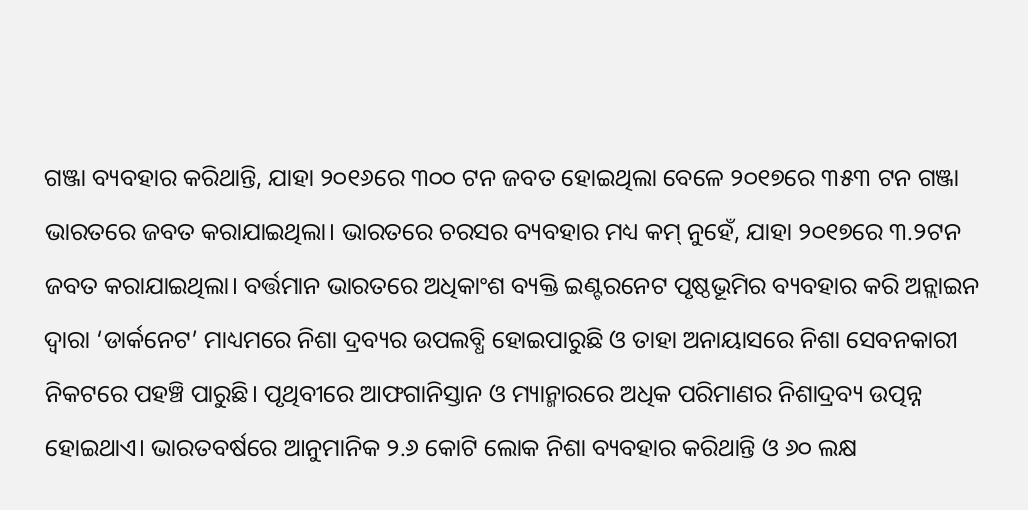ଗଞ୍ଜା ବ୍ୟବହାର କରିଥାନ୍ତି, ଯାହା ୨୦୧୬ରେ ୩୦୦ ଟନ ଜବତ ହୋଇଥିଲା ବେଳେ ୨୦୧୭ରେ ୩୫୩ ଟନ ଗଞ୍ଜା ଭାରତରେ ଜବତ କରାଯାଇଥିଲା। ଭାରତରେ ଚରସର ବ୍ୟବହାର ମଧ୍ୟ କମ୍ ନୁହେଁ, ଯାହା ୨୦୧୭ରେ ୩.୨ଟନ ଜବତ କରାଯାଇଥିଲା। ବର୍ତ୍ତମାନ ଭାରତରେ ଅଧିକାଂଶ ବ୍ୟକ୍ତି ଇଣ୍ଟରନେଟ ପୃଷ୍ଠଭୂମିର ବ୍ୟବହାର କରି ଅନ୍ଲାଇନ ଦ୍ୱାରା ‘ଡାର୍କନେଟ’ ମାଧ୍ୟମରେ ନିଶା ଦ୍ରବ୍ୟର ଉପଲବ୍ଧି ହୋଇପାରୁଛି ଓ ତାହା ଅନାୟାସରେ ନିଶା ସେବନକାରୀ ନିକଟରେ ପହଞ୍ଚି ପାରୁଛି। ପୃଥିବୀରେ ଆଫଗାନିସ୍ତାନ ଓ ମ୍ୟାନ୍ମାରରେ ଅଧିକ ପରିମାଣର ନିଶାଦ୍ରବ୍ୟ ଉତ୍ପନ୍ନ ହୋଇଥାଏ। ଭାରତବର୍ଷରେ ଆନୁମାନିକ ୨.୬ କୋଟି ଲୋକ ନିଶା ବ୍ୟବହାର କରିଥାନ୍ତି ଓ ୬୦ ଲକ୍ଷ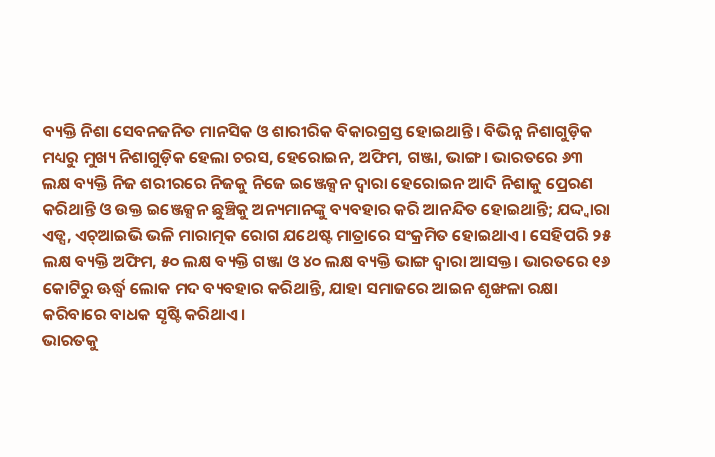ବ୍ୟକ୍ତି ନିଶା ସେବନଜନିତ ମାନସିକ ଓ ଶାରୀରିକ ବିକାରଗ୍ରସ୍ତ ହୋଇଥାନ୍ତି। ବିଭିନ୍ନ ନିଶାଗୁଡ଼ିକ ମଧ୍ୟରୁ ମୁଖ୍ୟ ନିଶାଗୁଡ଼ିକ ହେଲା ଚରସ, ହେରୋଇନ, ଅଫିମ, ଗଞ୍ଜା, ଭାଙ୍ଗ। ଭାରତରେ ୬୩ ଲକ୍ଷ ବ୍ୟକ୍ତି ନିଜ ଶରୀରରେ ନିଜକୁ ନିଜେ ଇଞ୍ଜେକ୍ସନ ଦ୍ୱାରା ହେରୋଇନ ଆଦି ନିଶାକୁ ପ୍ରେରଣ କରିଥାନ୍ତି ଓ ଉକ୍ତ ଇଞ୍ଜେକ୍ସନ ଛୁଞ୍ଚିକୁ ଅନ୍ୟମାନଙ୍କୁ ବ୍ୟବହାର କରି ଆନନ୍ଦିତ ହୋଇଥାନ୍ତି; ଯଦ୍ଦ୍ବାରା ଏଡ୍ସ, ଏଚ୍ଆଇଭି ଭଳି ମାରାତ୍ମକ ରୋଗ ଯଥେଷ୍ଟ ମାତ୍ରାରେ ସଂକ୍ରମିତ ହୋଇଥାଏ। ସେହିପରି ୨୫ ଲକ୍ଷ ବ୍ୟକ୍ତି ଅଫିମ, ୫୦ ଲକ୍ଷ ବ୍ୟକ୍ତି ଗଞ୍ଜା ଓ ୪୦ ଲକ୍ଷ ବ୍ୟକ୍ତି ଭାଙ୍ଗ ଦ୍ୱାରା ଆସକ୍ତ। ଭାରତରେ ୧୬ କୋଟିରୁ ଊର୍ଦ୍ଧ୍ୱ ଲୋକ ମଦ ବ୍ୟବହାର କରିଥାନ୍ତି, ଯାହା ସମାଜରେ ଆଇନ ଶୃଙ୍ଖଳା ରକ୍ଷା କରିବାରେ ବାଧକ ସୃଷ୍ଟି କରିଥାଏ।
ଭାରତକୁ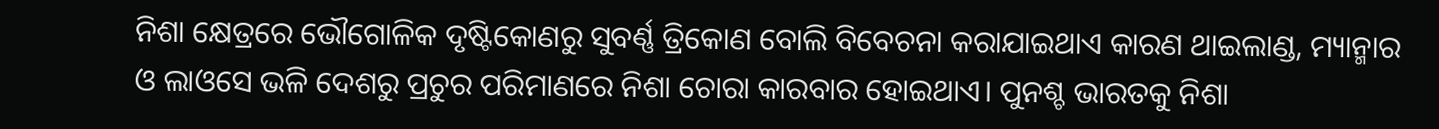ନିଶା କ୍ଷେତ୍ରରେ ଭୌଗୋଳିକ ଦୃଷ୍ଟିକୋଣରୁ ସୁବର୍ଣ୍ଣ ତ୍ରିକୋଣ ବୋଲି ବିବେଚନା କରାଯାଇଥାଏ କାରଣ ଥାଇଲାଣ୍ଡ, ମ୍ୟାନ୍ମାର ଓ ଲାଓସେ ଭଳି ଦେଶରୁ ପ୍ରଚୁର ପରିମାଣରେ ନିଶା ଚୋରା କାରବାର ହୋଇଥାଏ। ପୁନଶ୍ଚ ଭାରତକୁ ନିଶା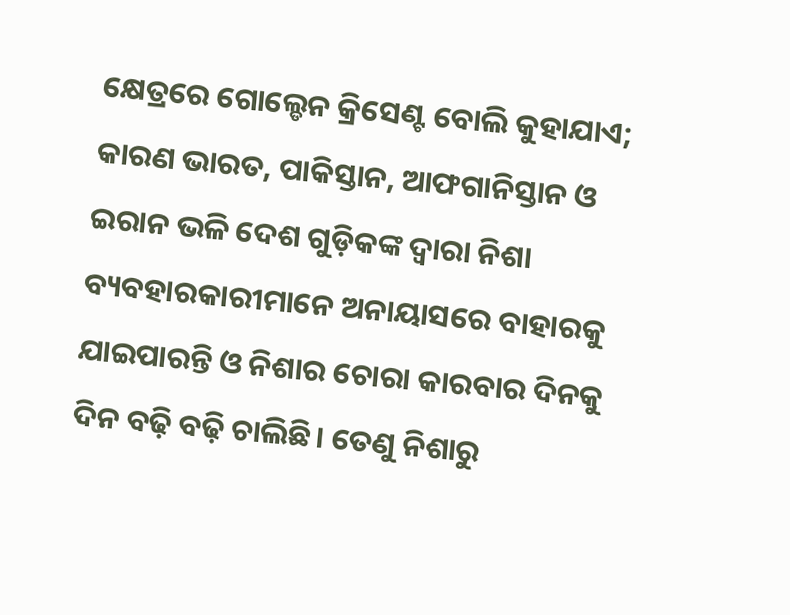କ୍ଷେତ୍ରରେ ଗୋଲ୍ଡେନ କ୍ରିସେଣ୍ଟ ବୋଲି କୁହାଯାଏ; କାରଣ ଭାରତ, ପାକିସ୍ତାନ, ଆଫଗାନିସ୍ତାନ ଓ ଇରାନ ଭଳି ଦେଶ ଗୁଡ଼ିକଙ୍କ ଦ୍ୱାରା ନିଶା ବ୍ୟବହାରକାରୀମାନେ ଅନାୟାସରେ ବାହାରକୁ ଯାଇପାରନ୍ତି ଓ ନିଶାର ଚୋରା କାରବାର ଦିନକୁ ଦିନ ବଢ଼ି ବଢ଼ି ଚାଲିଛି। ତେଣୁ ନିଶାରୁ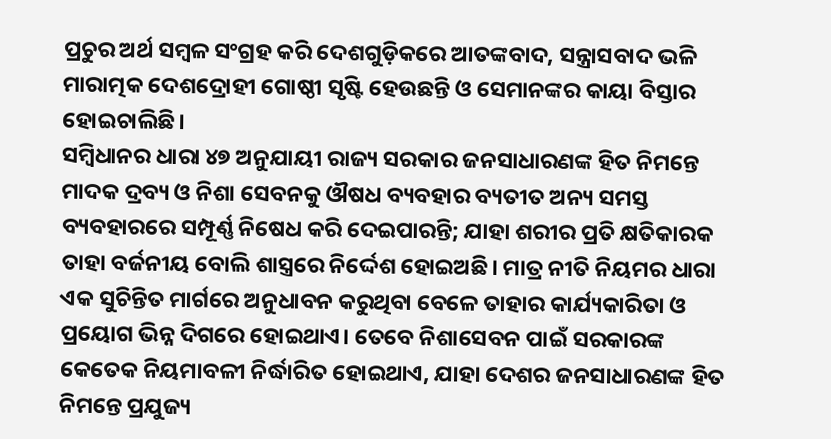ପ୍ରଚୁର ଅର୍ଥ ସମ୍ବଳ ସଂଗ୍ରହ କରି ଦେଶଗୁଡ଼ିକରେ ଆତଙ୍କବାଦ, ସନ୍ତ୍ରାସବାଦ ଭଳି ମାରାତ୍ମକ ଦେଶଦ୍ରୋହୀ ଗୋଷ୍ଠୀ ସୃଷ୍ଟି ହେଉଛନ୍ତି ଓ ସେମାନଙ୍କର କାୟା ବିସ୍ତାର ହୋଇଚାଲିଛି।
ସମ୍ବିଧାନର ଧାରା ୪୭ ଅନୁଯାୟୀ ରାଜ୍ୟ ସରକାର ଜନସାଧାରଣଙ୍କ ହିତ ନିମନ୍ତେ ମାଦକ ଦ୍ରବ୍ୟ ଓ ନିଶା ସେବନକୁ ଔଷଧ ବ୍ୟବହାର ବ୍ୟତୀତ ଅନ୍ୟ ସମସ୍ତ ବ୍ୟବହାରରେ ସମ୍ପୂର୍ଣ୍ଣ ନିଷେଧ କରି ଦେଇପାରନ୍ତି; ଯାହା ଶରୀର ପ୍ରତି କ୍ଷତିକାରକ ତାହା ବର୍ଜନୀୟ ବୋଲି ଶାସ୍ତ୍ରରେ ନିର୍ଦ୍ଦେଶ ହୋଇଅଛି। ମାତ୍ର ନୀତି ନିୟମର ଧାରା ଏକ ସୁଚିନ୍ତିତ ମାର୍ଗରେ ଅନୁଧାବନ କରୁଥିବା ବେଳେ ତାହାର କାର୍ଯ୍ୟକାରିତା ଓ ପ୍ରୟୋଗ ଭିନ୍ନ ଦିଗରେ ହୋଇଥାଏ। ତେବେ ନିଶାସେବନ ପାଇଁ ସରକାରଙ୍କ କେତେକ ନିୟମାବଳୀ ନିର୍ଦ୍ଧାରିତ ହୋଇଥାଏ, ଯାହା ଦେଶର ଜନସାଧାରଣଙ୍କ ହିତ ନିମନ୍ତେ ପ୍ରଯୁଜ୍ୟ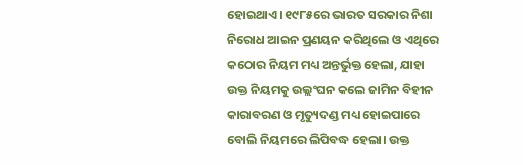ହୋଇଥାଏ। ୧୯୮୫ରେ ଭାରତ ସରକାର ନିଶା ନିରୋଧ ଆଇନ ପ୍ରଣୟନ କରିଥିଲେ ଓ ଏଥିରେ କଠୋର ନିୟମ ମଧ୍ୟ ଅନ୍ତର୍ଭୁକ୍ତ ହେଲା, ଯାହା ଉକ୍ତ ନିୟମକୁ ଉଲ୍ଲଂଘନ କଲେ ଜାମିନ ବିହୀନ କାରାବରଣ ଓ ମୃତ୍ୟୁଦଣ୍ଡ ମଧ୍ୟ ହୋଇପାରେ ବୋଲି ନିୟମରେ ଲିପିବଦ୍ଧ ହେଲା। ଉକ୍ତ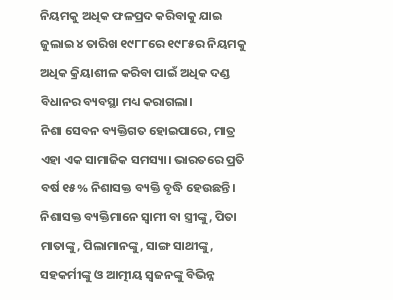ନିୟମକୁ ଅଧିକ ଫଳପ୍ରଦ କରିବାକୁ ଯାଇ ଜୁଲାଇ ୪ ତାରିଖ ୧୯୮୮ରେ ୧୯୮୫ର ନିୟମକୁ ଅଧିକ କ୍ରିୟାଶୀଳ କରିବା ପାଇଁ ଅଧିକ ଦଣ୍ଡ ବିଧାନର ବ୍ୟବସ୍ଥା ମଧ୍ୟ କରାଗଲା।
ନିଶା ସେବନ ବ୍ୟକ୍ତିଗତ ହୋଇପାରେ, ମାତ୍ର ଏହା ଏକ ସାମାଜିକ ସମସ୍ୟା। ଭାରତରେ ପ୍ରତି ବର୍ଷ ୧୫% ନିଶାସକ୍ତ ବ୍ୟକ୍ତି ବୃଦ୍ଧି ହେଉଛନ୍ତି। ନିଶାସକ୍ତ ବ୍ୟକ୍ତିମାନେ ସ୍ବାମୀ ବା ସ୍ତ୍ରୀଙ୍କୁ, ପିତା ମାତାଙ୍କୁ, ପିଲାମାନଙ୍କୁ, ସାଙ୍ଗ ସାଥୀଙ୍କୁ, ସହକର୍ମୀଙ୍କୁ ଓ ଆତ୍ମୀୟ ସ୍ବଜନଙ୍କୁ ବିଭିନ୍ନ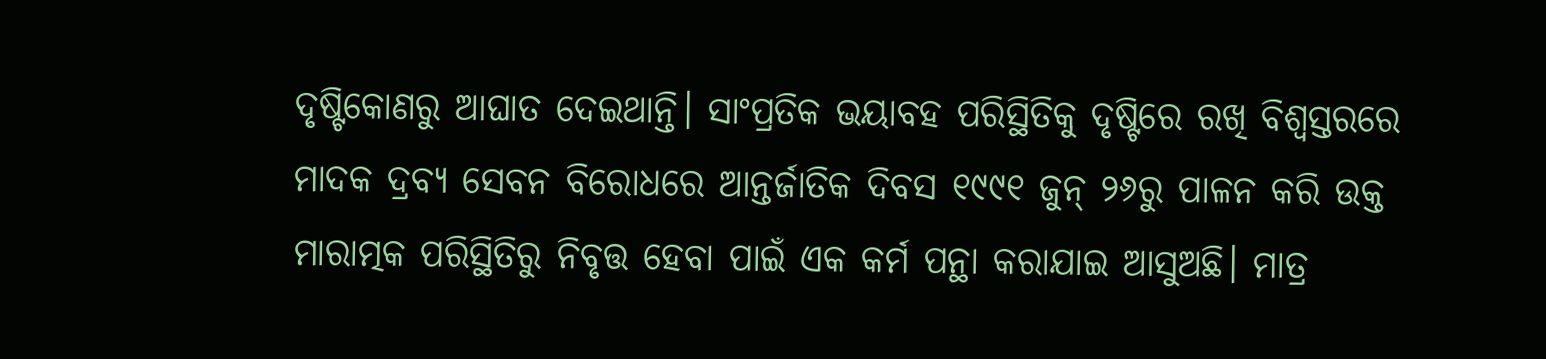ଦୃଷ୍ଟିକୋଣରୁ ଆଘାତ ଦେଇଥାନ୍ତି। ସାଂପ୍ରତିକ ଭୟାବହ ପରିସ୍ଥିତିକୁ ଦୃଷ୍ଟିରେ ରଖି ବିଶ୍ୱସ୍ତରରେ ମାଦକ ଦ୍ରବ୍ୟ ସେବନ ବିରୋଧରେ ଆନ୍ତର୍ଜାତିକ ଦିବସ ୧୯୯୧ ଜୁନ୍ ୨୬ରୁ ପାଳନ କରି ଉକ୍ତ ମାରାତ୍ମକ ପରିସ୍ଥିତିରୁ ନିବୃତ୍ତ ହେବା ପାଇଁ ଏକ କର୍ମ ପନ୍ଥା କରାଯାଇ ଆସୁଅଛି। ମାତ୍ର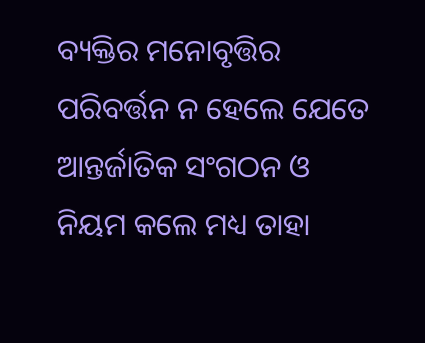ବ୍ୟକ୍ତିର ମନୋବୃତ୍ତିର ପରିବର୍ତ୍ତନ ନ ହେଲେ ଯେତେ ଆନ୍ତର୍ଜାତିକ ସଂଗଠନ ଓ ନିୟମ କଲେ ମଧ୍ୟ ତାହା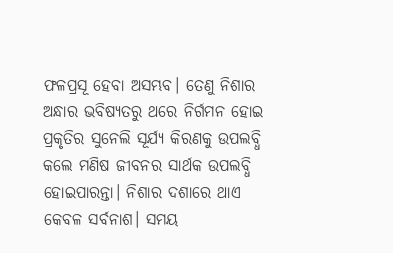ଫଳପ୍ରସୂ ହେବା ଅସମ୍ଭବ। ତେଣୁ ନିଶାର ଅନ୍ଧାର ଭବିଷ୍ୟତରୁ ଥରେ ନିର୍ଗମନ ହୋଇ ପ୍ରକୃତିର ସୁନେଲି ସୂର୍ଯ୍ୟ କିରଣକୁ ଉପଲବ୍ଧି କଲେ ମଣିଷ ଜୀବନର ସାର୍ଥକ ଉପଲବ୍ଧି ହୋଇପାରନ୍ତା। ନିଶାର ଦଶାରେ ଥାଏ କେବଳ ସର୍ବନାଶ। ସମୟ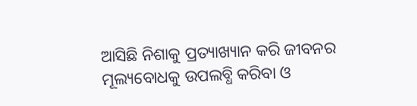ଆସିଛି ନିଶାକୁ ପ୍ରତ୍ୟାଖ୍ୟାନ କରି ଜୀବନର ମୂଲ୍ୟବୋଧକୁ ଉପଲବ୍ଧି କରିବା ଓ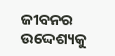ଜୀବନର ଉଦ୍ଦେଶ୍ୟକୁ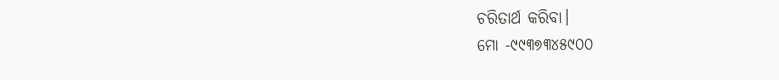ଚରିତାର୍ଥ କରିବା।
ମୋ -୯୯୩୭୩୪୫୯୦୦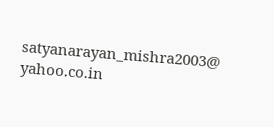satyanarayan_mishra2003@ yahoo.co.in